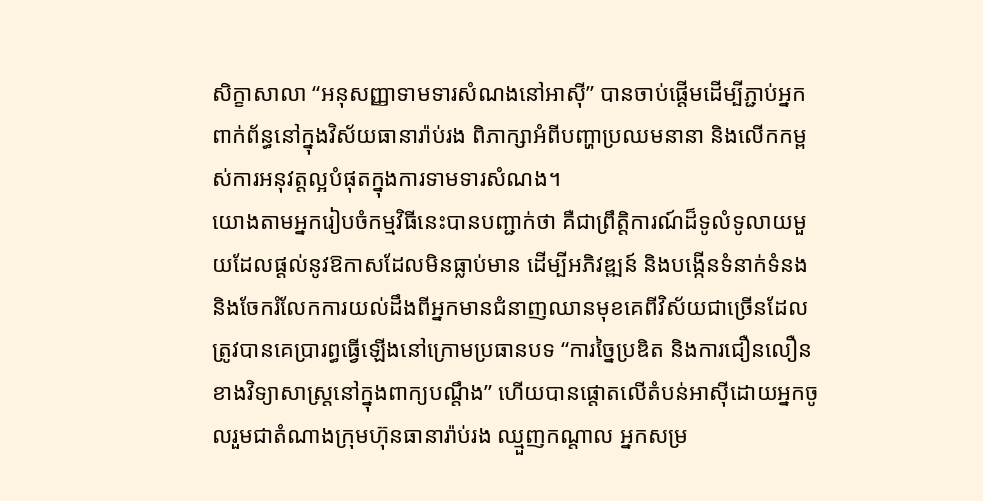សិក្ខាសាលា “អនុសញ្ញាទាមទារសំណងនៅអាស៊ី” បានចាប់ផ្តើមដើម្បីភ្ជាប់អ្នកពាក់ព័ន្ធនៅក្នុងវិស័យធានារ៉ាប់រង ពិភាក្សាអំពីបញ្ហាប្រឈមនានា និងលើកកម្ពស់ការអនុវត្តល្អបំផុតក្នុងការទាមទារសំណង។
យោងតាមអ្នករៀបចំកម្មវិធីនេះបានបញ្ជាក់ថា គឺជាព្រឹត្តិការណ៍ដ៏ទូលំទូលាយមួយដែលផ្តល់នូវឱកាសដែលមិនធ្លាប់មាន ដើម្បីអភិវឌ្ឍន៍ និងបង្កើនទំនាក់ទំនង និងចែករំលែកការយល់ដឹងពីអ្នកមានជំនាញឈានមុខគេពីវិស័យជាច្រើនដែលត្រូវបានគេប្រារព្ធធ្វើឡើងនៅក្រោមប្រធានបទ “ការច្នៃប្រឌិត និងការជឿនលឿនខាងវិទ្យាសាស្ត្រនៅក្នុងពាក្យបណ្តឹង” ហើយបានផ្តោតលើតំបន់អាស៊ីដោយអ្នកចូលរួមជាតំណាងក្រុមហ៊ុនធានារ៉ាប់រង ឈ្មួញកណ្តាល អ្នកសម្រ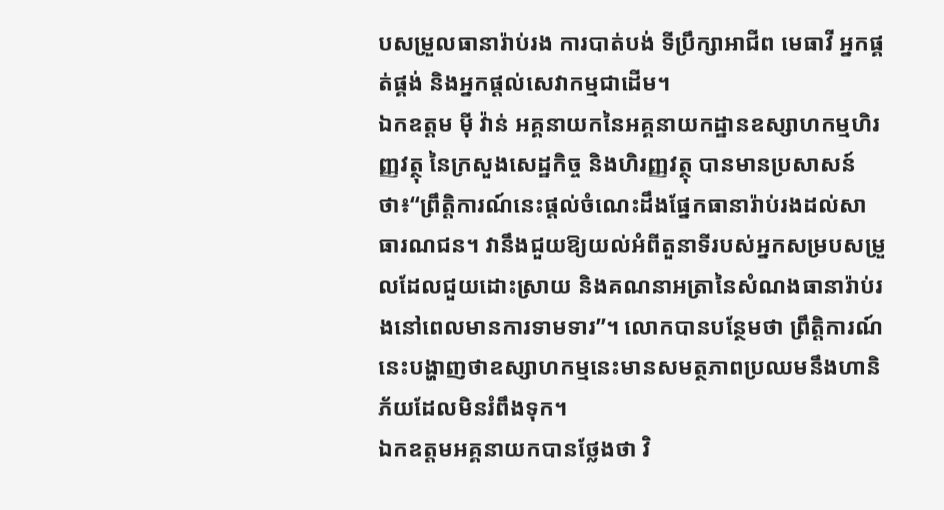បសម្រួលធានារ៉ាប់រង ការបាត់បង់ ទីប្រឹក្សាអាជីព មេធាវី អ្នកផ្គត់ផ្គង់ និងអ្នកផ្តល់សេវាកម្មជាដើម។
ឯកឧត្តម ម៉ី វ៉ាន់ អគ្គនាយកនៃអគ្គនាយកដ្ឋានឧស្សាហកម្មហិរញ្ញវត្ថុ នៃក្រសួងសេដ្ឋកិច្ច និងហិរញ្ញវត្ថុ បានមានប្រសាសន៍ថា៖“ព្រឹត្តិការណ៍នេះផ្តល់ចំណេះដឹងផ្នែកធានារ៉ាប់រងដល់សាធារណជន។ វានឹងជួយឱ្យយល់អំពីតួនាទីរបស់អ្នកសម្របសម្រួលដែលជួយដោះស្រាយ និងគណនាអត្រានៃសំណងធានារ៉ាប់រងនៅពេលមានការទាមទារ”។ លោកបានបន្ថែមថា ព្រឹត្តិការណ៍នេះបង្ហាញថាឧស្សាហកម្មនេះមានសមត្ថភាពប្រឈមនឹងហានិភ័យដែលមិនរំពឹងទុក។
ឯកឧត្តមអគ្គនាយកបានថ្លែងថា វិ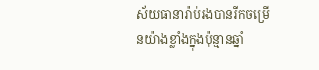ស័យធានារ៉ាប់រងបានរីកចម្រើនយ៉ាងខ្លាំងក្នុងប៉ុន្មានឆ្នាំ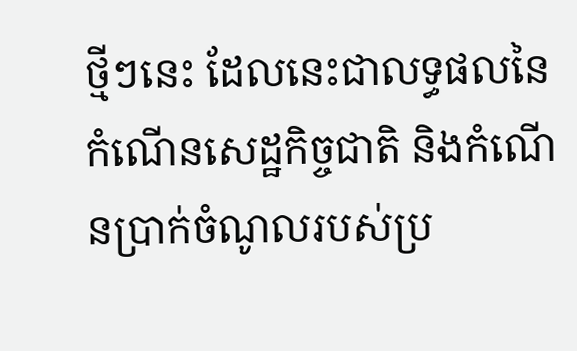ថ្មីៗនេះ ដែលនេះជាលទ្ធផលនៃកំណើនសេដ្ឋកិច្ចជាតិ និងកំណើនប្រាក់ចំណូលរបស់ប្រ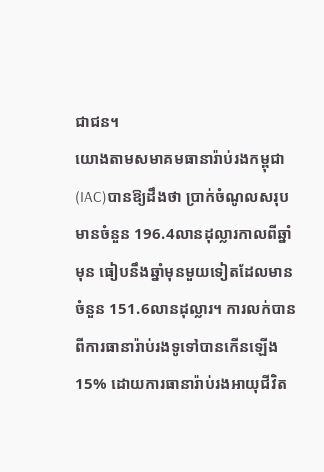ជាជន។
យោងតាមសមាគមធានារ៉ាប់រងកម្ពុជា (IAC)បានឱ្យដឹងថា ប្រាក់ចំណូលសរុបមានចំនួន 196.4លានដុល្លារកាលពីឆ្នាំមុន ធៀបនឹងឆ្នាំមុនមួយទៀតដែលមានចំនួន 151.6លានដុល្លារ។ ការលក់បានពីការធានារ៉ាប់រងទូទៅបានកើនឡើង 15% ដោយការធានារ៉ាប់រងអាយុជីវិត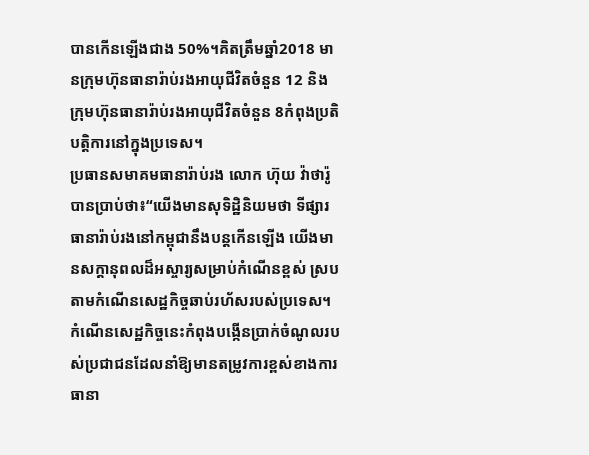បានកើនឡើងជាង 50%។គិតត្រឹមឆ្នាំ2018 មានក្រុមហ៊ុនធានារ៉ាប់រងអាយុជីវិតចំនួន 12 និងក្រុមហ៊ុនធានារ៉ាប់រងអាយុជីវិតចំនួន 8កំពុងប្រតិបត្តិការនៅក្នុងប្រទេស។
ប្រធានសមាគមធានារ៉ាប់រង លោក ហ៊ុយ វ៉ាថារ៉ូបានប្រាប់ថា៖“យើងមានសុទិដ្ឋិនិយមថា ទីផ្សារធានារ៉ាប់រងនៅកម្ពុជានឹងបន្តកើនឡើង យើងមានសក្តានុពលដ៏អស្ចារ្យសម្រាប់កំណើនខ្ពស់ ស្របតាមកំណើនសេដ្ឋកិច្ចឆាប់រហ័សរបស់ប្រទេស។ កំណើនសេដ្ឋកិច្ចនេះកំពុងបង្កើនប្រាក់ចំណូលរបស់ប្រជាជនដែលនាំឱ្យមានតម្រូវការខ្ពស់ខាងការធានា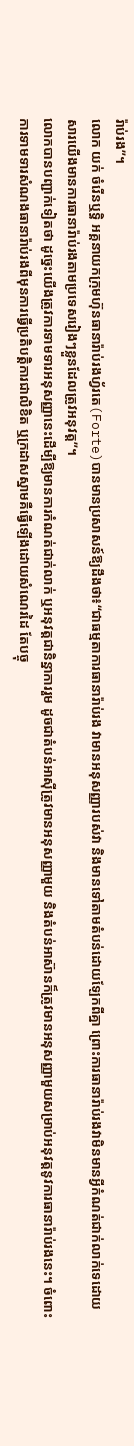រ៉ាប់រង”។
លោក យក់ ចំរើនឬទ្ធិ អគ្គនាយកក្រុមហ៊ុនធានារ៉ាប់រងហ្វ័រតេ(Forte)បានមានប្រសាសន៍ឱ្យដឹងថា៖“ជាធម្មតាការធានារ៉ាប់រង វាមានអនុសញ្ញារបស់វា និងមានទៅតាមតំបន់ដោយឡែកពីគ្នា ព្រោះការធានារ៉ាប់រងវាមិនមានអ្វីកំណត់ជាក់លាក់ទេដោយសារយើងមានការធានារ៉ាប់រងតាមប្រទេសរៀងៗខ្លួនដែលត្រូវអនុវត្ត”។
លោកបានបញ្ជាក់ទៀតថា ដូច្នេះយើងត្រូវការទាមទារអនុសញ្ញានេះដើម្បីឱ្យមានការកំណត់ជាក់លាក់ ឬអនុវត្តជានិន្នាការរួម ដូចជាតំបន់អាស៊ីត្រូវមានអនុសញ្ញាមួយ និងតំបន់អាស៊ានក៏ត្រូវមានអនុសញ្ញាមួយសម្រាប់អនុវត្តនូវការធានារ៉ាប់រងនេះ។ ចំពោះការទាមទារសំណងធានារ៉ាប់រងពីមុនការធ្វើប្រតិបត្តិការជាលិខិត ឬក្រដាសស្នាមគឺធ្វើឡើងដោយសំណេរដៃ តែបច្ចុ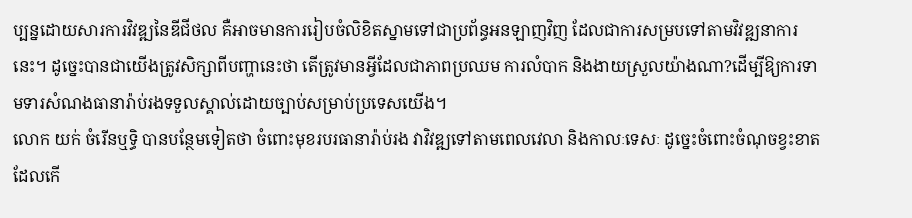ប្បន្នដោយសារការវិវឌ្ឍនៃឌីជីថល គឺអាចមានការរៀបចំលិខិតស្នាមទៅជាប្រព័ន្ធអនឡាញវិញ ដែលជាការសម្របទៅតាមវិវឌ្ឍនាការនេះ។ ដូច្នេះបានជាយើងត្រូវសិក្សាពីបញ្ហានេះថា តើត្រូវមានអ្វីដែលជាភាពប្រឈម ការលំបាក និងងាយស្រួលយ៉ាងណា?ដើម្បីឱ្យការទាមទារសំណងធានារ៉ាប់រងទទួលស្គាល់ដោយច្បាប់សម្រាប់ប្រទេសយើង។
លោក យក់ ចំរើនឬទ្ធិ បានបន្ថែមទៀតថា ចំពោះមុខរបរធានារ៉ាប់រង វាវិវឌ្ឍទៅតាមពេលវេលា និងកាលៈទេសៈ ដូច្នេះចំពោះចំណុចខ្វះខាតដែលកើ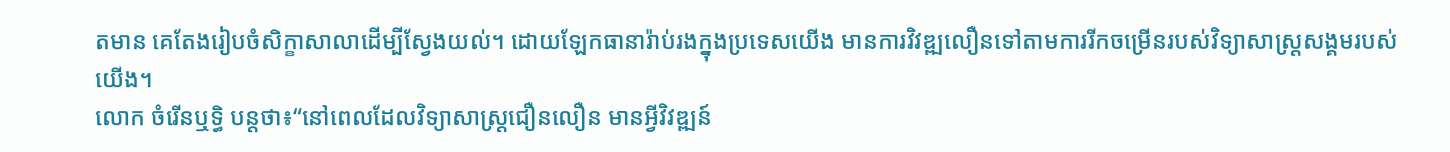តមាន គេតែងរៀបចំសិក្ខាសាលាដើម្បីស្វែងយល់។ ដោយឡែកធានារ៉ាប់រងក្នុងប្រទេសយើង មានការវិវឌ្ឍលឿនទៅតាមការរីកចម្រើនរបស់វិទ្យាសាស្ត្រសង្គមរបស់យើង។
លោក ចំរើនឬទ្ធិ បន្តថា៖“នៅពេលដែលវិទ្យាសាស្ត្រជឿនលឿន មានអ្វីវិវឌ្ឍន៍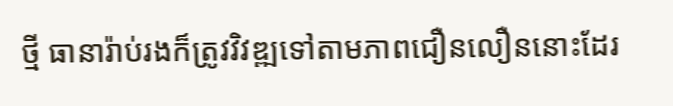ថ្មី ធានារ៉ាប់រងក៏ត្រូវវិវឌ្ឍទៅតាមភាពជឿនលឿននោះដែរ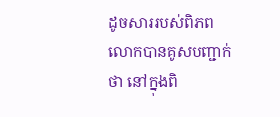ដូចសាររបស់ពិភពលោកបានគូសបញ្ជាក់ថា នៅក្នុងពិ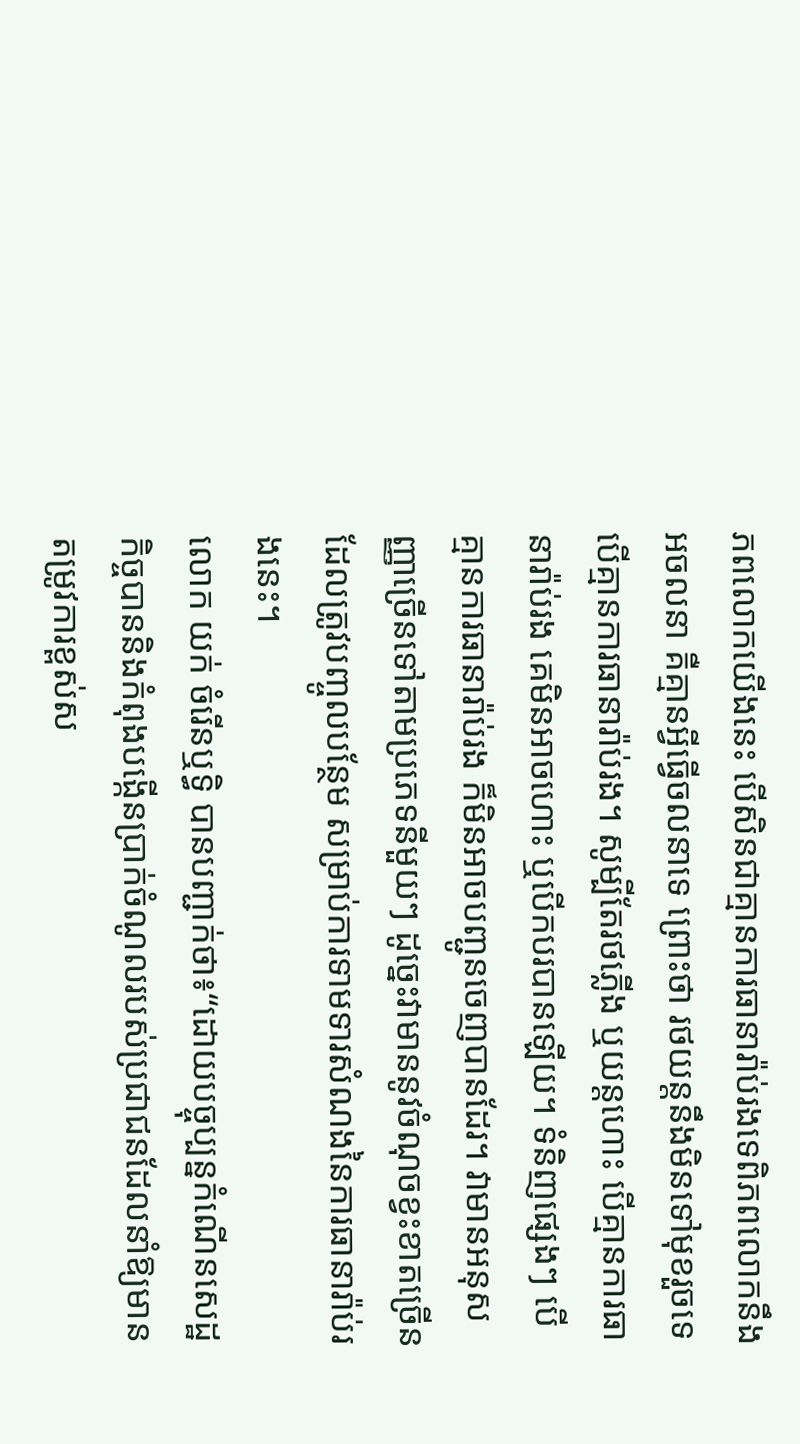ភពលោកយើងនេះ បើសិនជាគ្មានការធានារ៉ាប់រងទេពិភពលោកនឹងអចលនា គឺគ្មានអ្វីធ្វើចលនាទេ ព្រោះថា រថយន្តនឹងមិនទៅមុខរួចទេ បើគ្មានការធានារ៉ាប់រង។ សូម្បីតែរថភ្លើង ឬយន្តហោះ បើគ្មានការធានារ៉ាប់រង គេមិនអាចហោះ ឬបើកបរបានឡើយ។ ទំនិញផ្សេងៗ បើគ្មានការធានារ៉ាប់រង ក៏មិនអាចបញ្ជូនចេញបានដែរ។ វាមានអនុសញ្ញាច្រើនទៅតាមប្រភេទនីមួយៗ ដូច្នេះវាមាននូវចំណុចខ្វះខាតច្រើនដែលត្រូវបញ្ចូលបន្ថែម សម្រាប់ការទាមទារសំណងនៃការធានារ៉ាប់រងនេះ។
លោក យក់ ចំរើនឬទ្ធិ បានបញ្ជាក់ថា៖“ដោយបច្ចុប្បន្នកំណើនសេដ្ឋកិច្ចបាននិងកំពុងបង្កើនប្រាក់ចំណូលរបស់ប្រជាជនដែលនាំឱ្យមានតម្រូវការខ្ពស់ស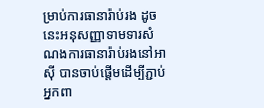ម្រាប់ការធានារ៉ាប់រង ដូចនេះអនុសញ្ញាទាមទារសំណងការធានារ៉ាប់រងនៅអាស៊ី បានចាប់ផ្តើមដើម្បីភ្ជាប់អ្នកពា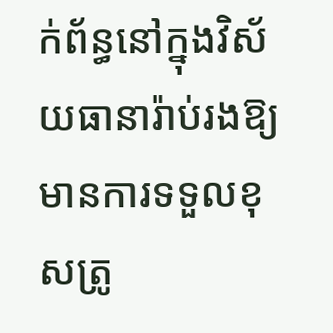ក់ព័ន្ធនៅក្នុងវិស័យធានារ៉ាប់រងឱ្យមានការទទួលខុសត្រូ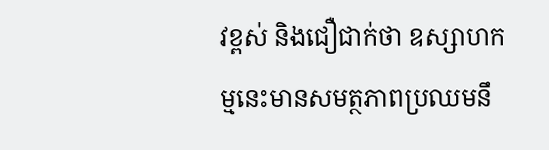វខ្ពស់ និងជឿជាក់ថា ឧស្សាហកម្មនេះមានសមត្ថភាពប្រឈមនឹ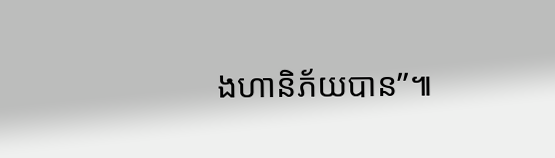ងហានិភ័យបាន”៕